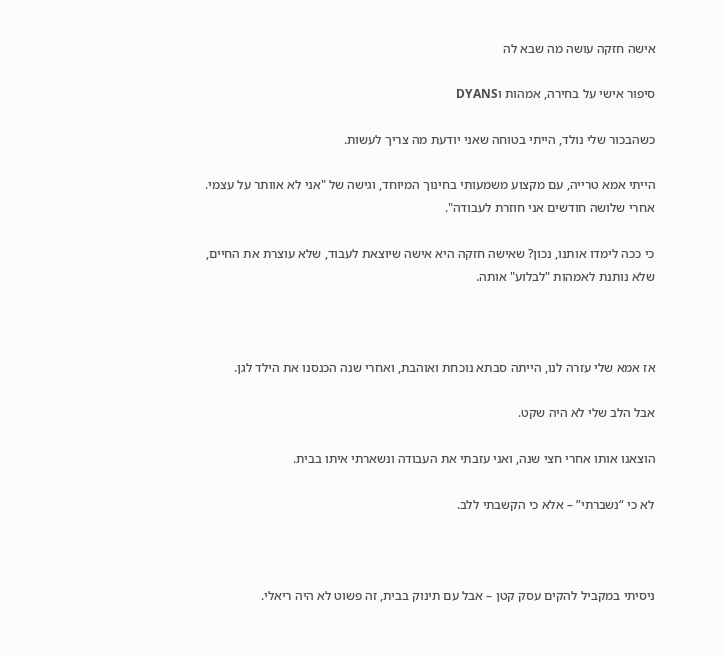אישה חזקה עושה מה שבא לה

סיפור אישי על בחירה, אמהות וDYANS

כשהבכור שלי נולד, הייתי בטוחה שאני יודעת מה צריך לעשות.

הייתי אמא טרייה, עם מקצוע משמעותי בחינוך המיוחד, וגישה של "אני לא אוותר על עצמי. אחרי שלושה חודשים אני חוזרת לעבודה".

כי ככה לימדו אותנו, נכון? שאישה חזקה היא אישה שיוצאת לעבוד, שלא עוצרת את החיים, שלא נותנת לאמהות "לבלוע" אותה.



אז אמא שלי עזרה לנו, הייתה סבתא נוכחת ואוהבת, ואחרי שנה הכנסנו את הילד לגן.

אבל הלב שלי לא היה שקט.

הוצאנו אותו אחרי חצי שנה, ואני עזבתי את העבודה ונשארתי איתו בבית.

לא כי “נשברתי” – אלא כי הקשבתי ללב.



ניסיתי במקביל להקים עסק קטן – אבל עם תינוק בבית, זה פשוט לא היה ריאלי.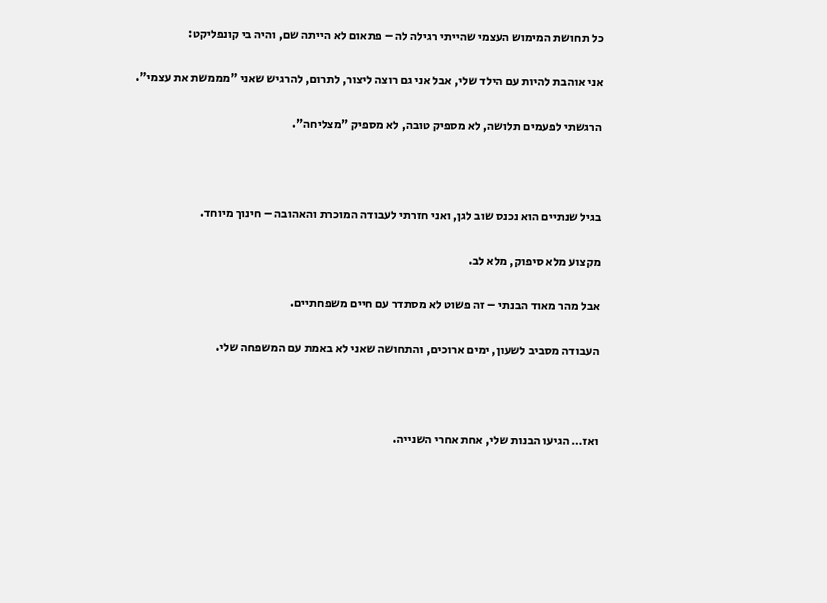כל תחושת המימוש העצמי שהייתי רגילה לה – פתאום לא הייתה שם, והיה בי קונפליקט:

אני אוהבת להיות עם הילד שלי, אבל אני גם רוצה ליצור, לתרום, להרגיש שאני "מממשת את עצמי".

הרגשתי לפעמים תלושה, לא מספיק טובה, לא מספיק "מצליחה".



בגיל שנתיים הוא נכנס שוב לגן, ואני חזרתי לעבודה המוכרת והאהובה – חינוך מיוחד.

מקצוע מלא סיפוק, מלא לב.

אבל מהר מאוד הבנתי – זה פשוט לא מסתדר עם חיים משפחתיים.

העבודה מסביב לשעון, ימים ארוכים, והתחושה שאני לא באמת עם המשפחה שלי.



ואז… הגיעו הבנות שלי, אחת אחרי השנייה.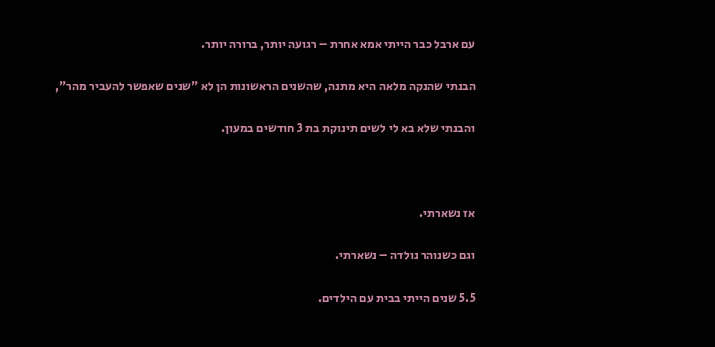עם ארבל כבר הייתי אמא אחרת – רגועה יותר, ברורה יותר.

הבנתי שהנקה מלאה היא מתנה, שהשנים הראשונות הן לא "שנים שאפשר להעביר מהר",

והבנתי שלא בא לי לשים תינוקת בת 3 חודשים במעון.



אז נשארתי.

וגם כשנוהר נולדה – נשארתי.

5.5 שנים הייתי בבית עם הילדים.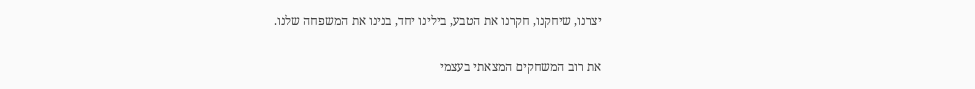יצרנו, שיחקנו, חקרנו את הטבע, בילינו יחד, בנינו את המשפחה שלנו.

את רוב המשחקים המצאתי בעצמי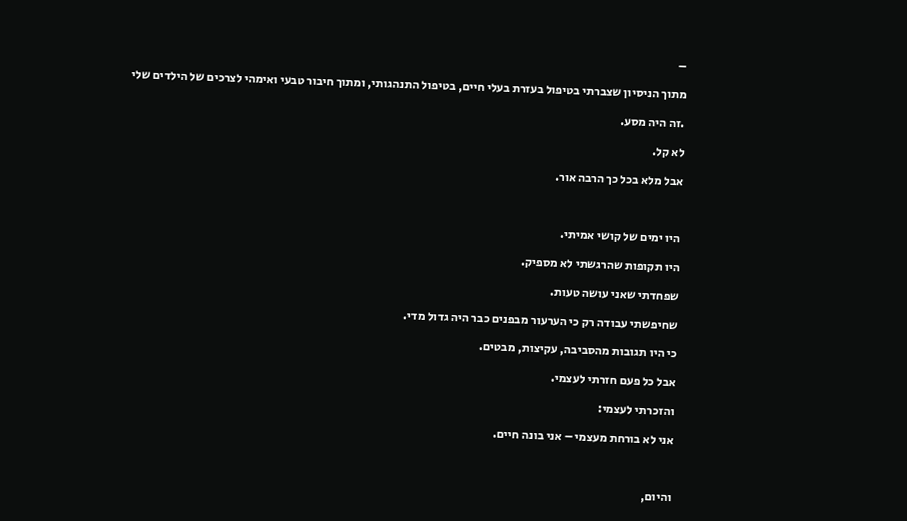–

מתוך הניסיון שצברתי בטיפול בעזרת בעלי חיים, בטיפול התנהגותי, ומתוך חיבור טבעי ואימהי לצרכים של הילדים שלי

.זה היה מסע.

לא קל.

אבל מלא בכל כך הרבה אור.



היו ימים של קושי אמיתי.

היו תקופות שהרגשתי לא מספיק.

שפחדתי שאני עושה טעות.

שחיפשתי עבודה רק כי הערעור מבפנים כבר היה גדול מדי.

כי היו תגובות מהסביבה, עקיצות, מבטים.

אבל כל פעם חזרתי לעצמי.

והזכרתי לעצמי:

אני לא בורחת מעצמי – אני בונה חיים.



והיום,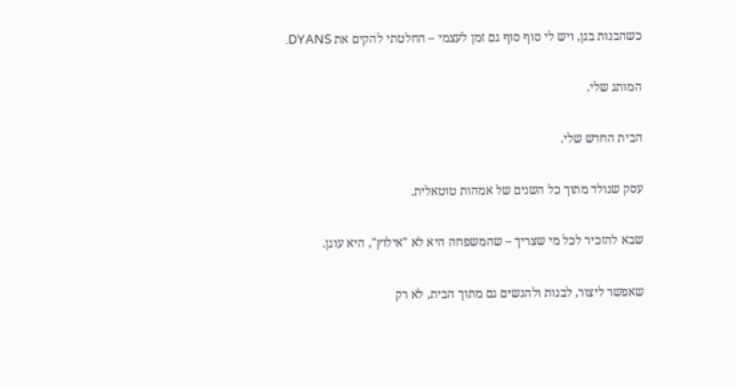כשהבנות בגן, ויש לי סוף סוף גם זמן לעצמי – החלטתי להקים את DYANS.

המותג שלי.

הבית החדש שלי.

עסק שנולד מתוך כל השנים של אמהות טוטאלית.

שבא להזכיר לכל מי שצריך – שהמשפחה היא לא "אילוץ", היא עוגן.

שאפשר ליצור, לבנות ולהגשים גם מתוך הבית, לא רק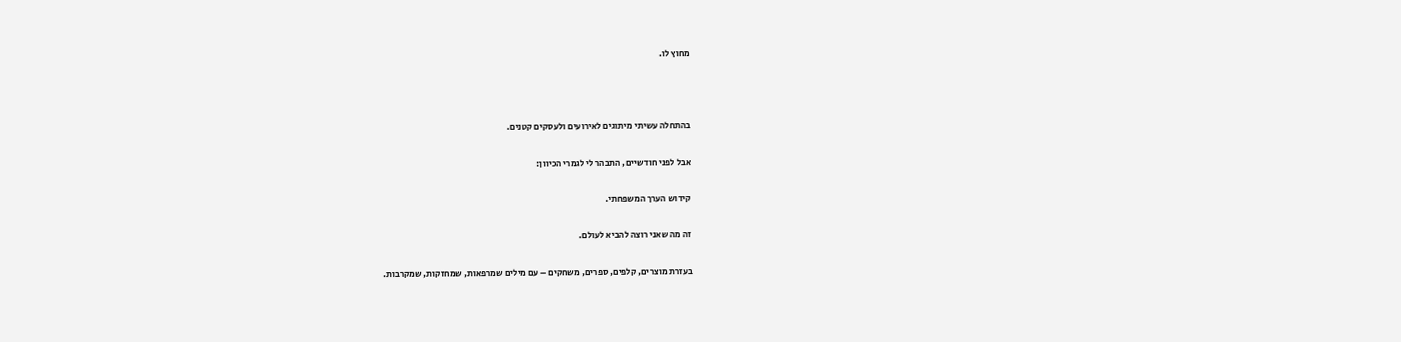מחוץ לו.



בהתחלה עשיתי מיתוגים לאירועים ולעסקים קטנים.

אבל לפני חודשיים, התבהר לי לגמרי הכיוון:

קידוש הערך המשפחתי.

זה מה שאני רוצה להביא לעולם.

בעזרת מוצרים, קלפים, ספרים, משחקים – עם מילים שמרפאות, שמחזקות, שמקרבות.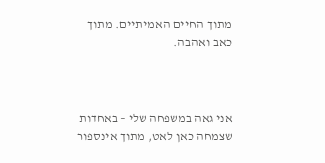מתוך החיים האמיתיים. מתוך כאב ואהבה.



אני גאה במשפחה שלי – באחדות שצמחה כאן לאט, מתוך אינספור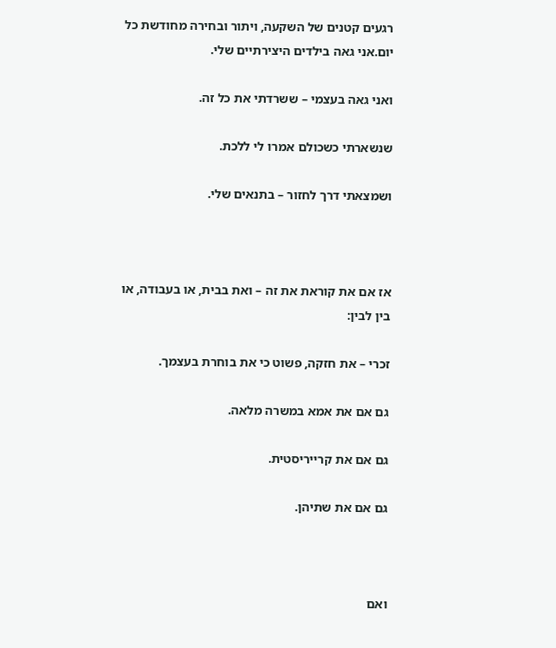רגעים קטנים של השקעה, ויתור ובחירה מחודשת כל יום.אני גאה בילדים היצירתיים שלי.

ואני גאה בעצמי – ששרדתי את כל זה.

שנשארתי כשכולם אמרו לי ללכת.

ושמצאתי דרך לחזור – בתנאים שלי.



אז אם את קוראת את זה – ואת בבית, או בעבודה, או בין לבין:

זכרי – את חזקה, פשוט כי את בוחרת בעצמך.

גם אם את אמא במשרה מלאה.

גם אם את קרייריסטית.

גם אם את שתיהן.



ואם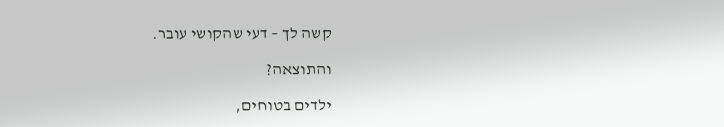קשה לך – דעי שהקושי עובר.

והתוצאה?

ילדים בטוחים,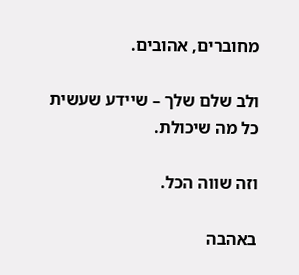מחוברים, אהובים.

ולב שלם שלך – שיידע שעשית כל מה שיכולת.

וזה שווה הכל.

באהבה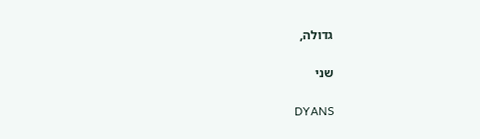גדולה,

שני

DYANS